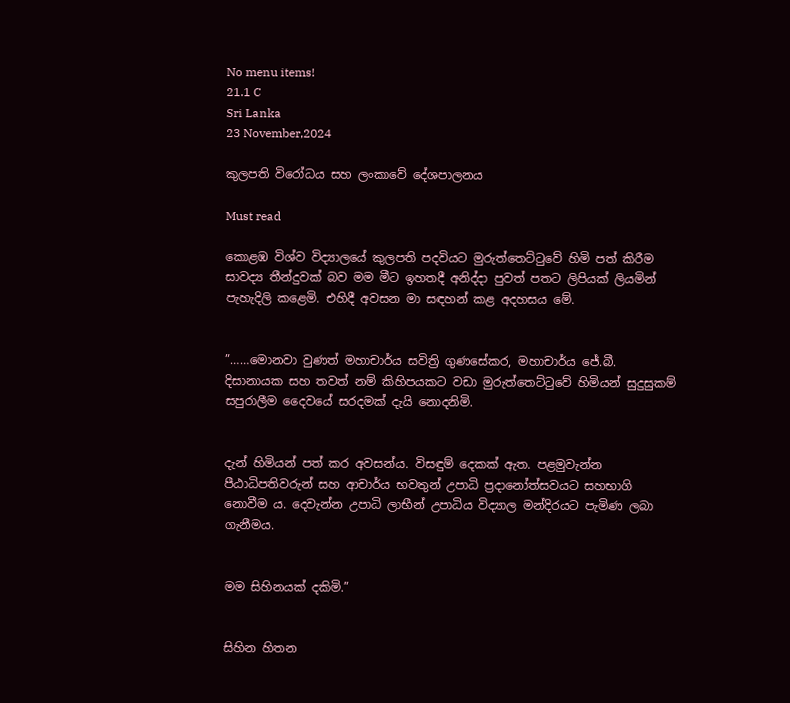No menu items!
21.1 C
Sri Lanka
23 November,2024

කුලපති විරෝධය සහ ලංකාවේ දේශපාලනය

Must read

කොළඹ විශ්ව විද්‍යාලයේ කුලපති පදවියට මුරුත්තෙට්ටුවේ හිමි පත් කිරීම සාවද්‍ය තීන්දුවක් බව මම මීට ඉහතදී අනිද්දා පුවත් පතට ලිපියක් ලියමින් පැහැදිලි කළෙමි. එහිදී අවසන මා සඳහන් කළ අදහසය මේ.


”……මොනවා වුණත් මහාචාර්ය සවිත්‍රි ගුණසේකර, මහාචාර්ය ජේ.බී. දිසානායක සහ තවත් නම් කිහිපයකට වඩා මුරුත්තෙට්ටුවේ හිමියන් සුදුසුකම් සපුරාලීම දෛවයේ සරදමක් දැයි නොදනිමි.


දැන් හිමියන් පත් කර අවසන්ය. විසඳුම් දෙකක් ඇත. පළමුවැන්න පීඨාධිපතිවරුන් සහ ආචාර්ය භවතුන් උපාධි ප්‍රදානෝත්සවයට සහභාගි නොවීම ය. දෙවැන්න උපාධි ලාභීන් උපාධිය විද්‍යාල මන්දිරයට පැමිණ ලබා ගැනීමය.


මම සිහිනයක් දකිමි.”


සිහින හිතන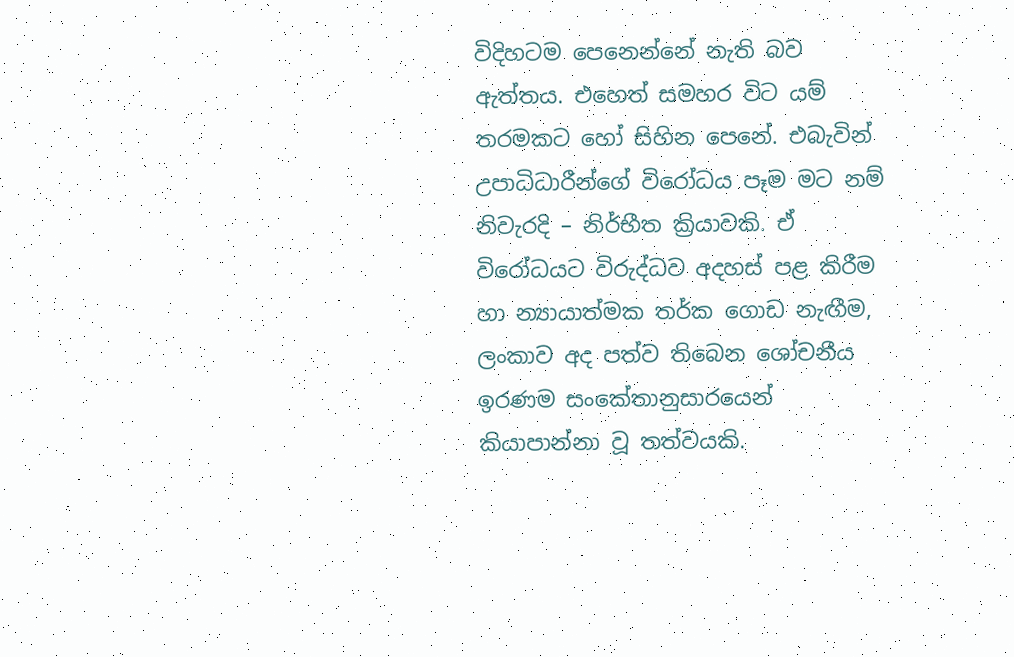විදිහටම පෙනෙන්නේ නැති බව ඇත්තය. එහෙත් සමහර විට යම් තරමකට හෝ සිහින පෙනේ. එබැවින් උපාධිධාරීන්ගේ විරෝධය පෑම මට නම් නිවැරදි – නිර්භීත ක්‍රියාවකි. ඒ විරෝධයට විරුද්ධව අදහස් පළ කිරීම හා න්‍යායාත්මක තර්ක ගොඩ නැඟීම, ලංකාව අද පත්ව තිබෙන ශෝචනීය ඉරණම සංකේතානුසාරයෙන් කියාපාන්නා වූ තත්වයකි.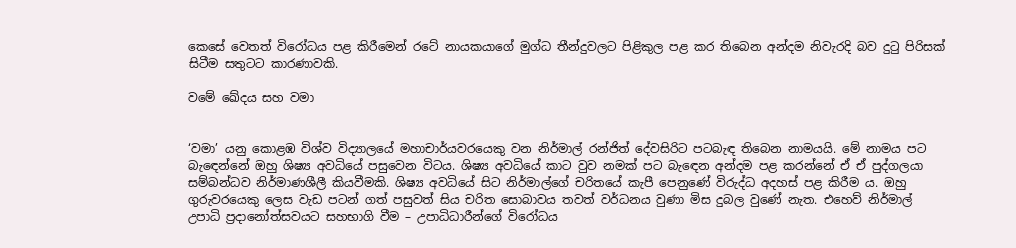කෙසේ වෙතත් විරෝධය පළ කිරීමෙන් රටේ නායකයාගේ මුග්ධ තීන්දුවලට පිළිකුල පළ කර තිබෙන අන්දම නිවැරදි බව දුටු පිරිසක් සිටීම සතුටට කාරණාවකි.

වමේ ඛේදය සහ වමා


‘වමා’ යනු කොළඹ විශ්ව විද්‍යාලයේ මහාචාර්යවරයෙකු වන නිර්මාල් රන්ජිත් දේවසිරිට පටබැඳ තිබෙන නාමයයි. මේ නාමය පට බැඳෙන්නේ ඔහු ශිෂ්‍ය අවධියේ පසුවෙන විටය. ශිෂ්‍ය අවධියේ කාට වුව නමක් පට බැඳෙන අන්දම පළ කරන්නේ ඒ ඒ පුද්ගලයා සම්බන්ධව නිර්මාණශීලී කියවීමකි. ශිෂ්‍ය අවධියේ සිට නිර්මාල්ගේ චරිතයේ කැපී පෙනුණේ විරුද්ධ අදහස් පළ කිරීම ය. ඔහු ගුරුවරයෙකු ලෙස වැඩ පටන් ගත් පසුවත් සිය චරිත සොබාවය තවත් වර්ධනය වුණා මිස දුබල වුණේ නැත. එහෙව් නිර්මාල් උපාධි ප්‍රදානෝත්සවයට සහභාගි වීම – උපාධිධාරීන්ගේ විරෝධය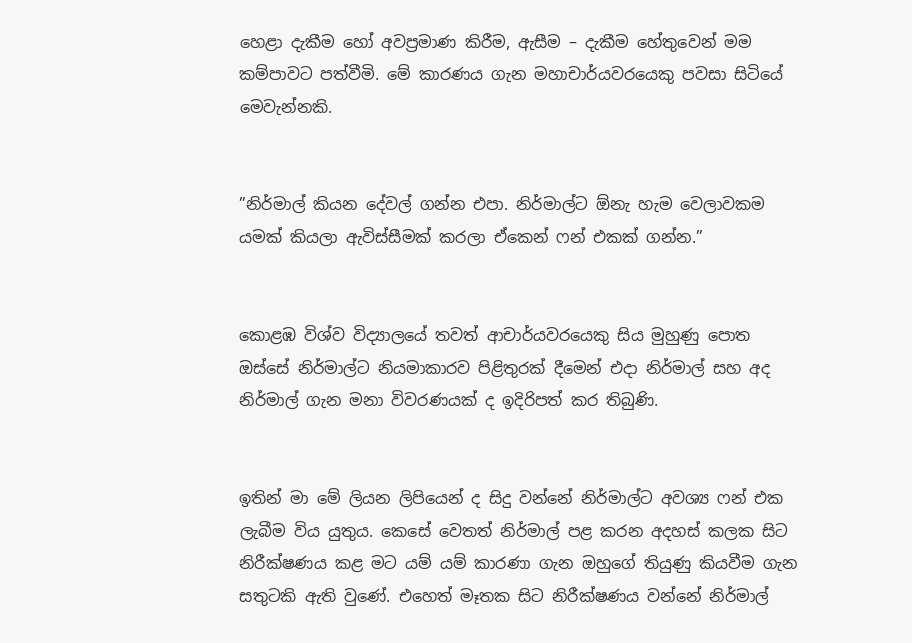හෙළා දැකීම හෝ අවප්‍රමාණ කිරීම, ඇසීම – දැකීම හේතුවෙන් මම කම්පාවට පත්වීමි. මේ කාරණය ගැන මහාචාර්යවරයෙකු පවසා සිටියේ මෙවැන්නකි.


”නිර්මාල් කියන දේවල් ගන්න එපා. නිර්මාල්ට ඕනැ හැම වෙලාවකම යමක් කියලා ඇවිස්සීමක් කරලා ඒකෙන් ෆන් එකක් ගන්න.”


කොළඹ විශ්ව විද්‍යාලයේ තවත් ආචාර්යවරයෙකු සිය මුහුණු පොත ඔස්සේ නිර්මාල්ට නියමාකාරව පිළිතුරක් දීමෙන් එදා නිර්මාල් සහ අද නිර්මාල් ගැන මනා විවරණයක් ද ඉදිරිපත් කර තිබුණි.


ඉතින් මා මේ ලියන ලිපියෙන් ද සිදු වන්නේ නිර්මාල්ට අවශ්‍ය ෆන් එක ලැබීම විය යුතුය. කෙසේ වෙතත් නිර්මාල් පළ කරන අදහස් කලක සිට නිරීක්ෂණය කළ මට යම් යම් කාරණා ගැන ඔහුගේ තියුණු කියවීම ගැන සතුටකි ඇති වුණේ. එහෙත් මෑතක සිට නිරීක්ෂණය වන්නේ නිර්මාල්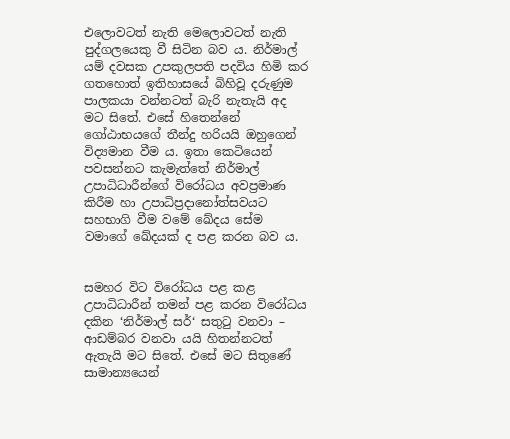එලොවටත් නැති මෙලොවටත් නැති පුද්ගලයෙකු වී සිටින බව ය. නිර්මාල් යම් දවසක උපකුලපති පදවිය හිමි කර ගතහොත් ඉතිහාසයේ බිහිවූ දරුණුම පාලකයා වන්නටත් බැරි නැතැයි අද මට සිතේ. එසේ හිතෙන්නේ ගෝඨාභයගේ තීන්දු හරියයි ඔහුගෙන් විද්‍යමාන වීම ය. ඉතා කෙටියෙන් පවසන්නට කැමැත්තේ නිර්මාල් උපාධිධාරීන්ගේ විරෝධය අවප්‍රමාණ කිරීම හා උපාධිප්‍රදානෝත්සවයට සහභාගි වීම වමේ ඛේදය සේම වමාගේ ඛේදයක් ද පළ කරන බව ය.


සමහර විට විරෝධය පළ කළ උපාධිධාරීන් තමන් පළ කරන විරෝධය දකින ‘නිර්මාල් සර්‘ සතුටු වනවා – ආඩම්බර වනවා යයි හිතන්නටත් ඇතැයි මට සිතේ. එසේ මට සිතුණේ සාමාන්‍යයෙන්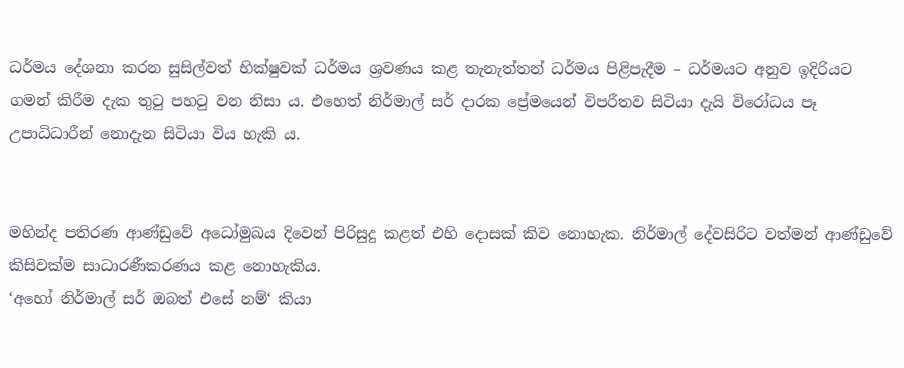ධර්මය දේශනා කරන සුසිල්වත් භික්ෂුවක් ධර්මය ශ්‍රවණය කළ තැනැත්තන් ධර්මය පිළිපැදීම – ධර්මයට අනුව ඉදිරියට ගමන් කිරීම දැක තුටු පහටු වන නිසා ය. එහෙත් නිර්මාල් සර් දාරක ප්‍රේමයෙන් විපරීතව සිටියා දැයි විරෝධය පෑ උපාධිධාරීන් නොදැන සිටියා විය හැකි ය.


මහින්ද පතිරණ ආණ්ඩුවේ අධෝමුඛය දිවෙන් පිරිසුදු කළත් එහි දොසක් කිව නොහැක. නිර්මාල් දේවසිරිට වත්මන් ආණ්ඩුවේ කිසිවක්ම සාධාරණීකරණය කළ නොහැකිය.
‘අහෝ නිර්මාල් සර් ඔබත් එසේ නම්‘ කියා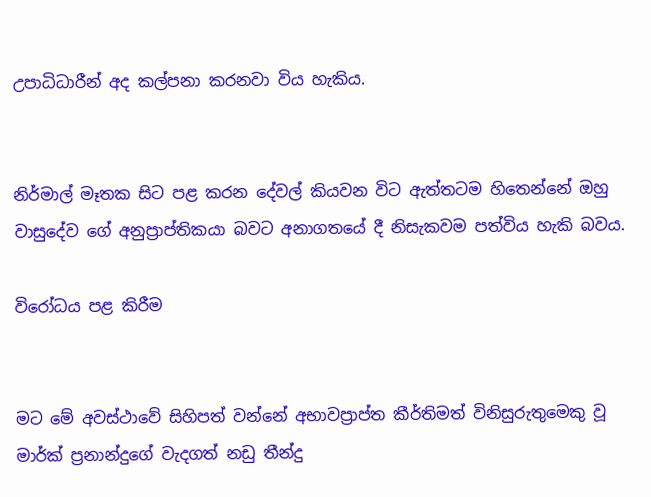උපාධිධාරීන් අද කල්පනා කරනවා විය හැකිය.


නිර්මාල් මෑතක සිට පළ කරන දේවල් කියවන විට ඇත්තටම හිතෙන්නේ ඔහු වාසුදේව ගේ අනුප්‍රාප්තිකයා බවට අනාගතයේ දී නිසැකවම පත්විය හැකි බවය.

විරෝධය පළ කිරීම


මට මේ අවස්ථාවේ සිහිපත් වන්නේ අභාවප්‍රාප්ත කීර්තිමත් විනිසුරුතුමෙකු වූ මාර්ක් ප්‍රනාන්දුගේ වැදගත් නඩු තීන්දු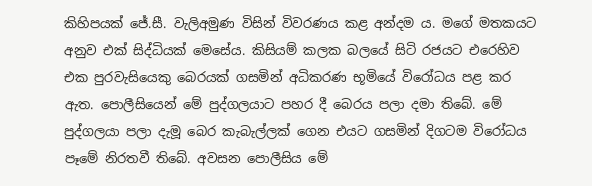කිහිපයක් ජේ.සී. වැලිඅමුණ විසින් විවරණය කළ අන්දම ය. මගේ මතකයට අනුව එක් සිද්ධියක් මෙසේය. කිසියම් කලක බලයේ සිටි රජයට එරෙහිව එක පුරවැසියෙකු බෙරයක් ගසමින් අධිකරණ භූමියේ විරෝධය පළ කර ඇත. පොලීසියෙන් මේ පුද්ගලයාට පහර දී බෙරය පලා දමා තිබේ. මේ පුද්ගලයා පලා දැමූ බෙර කැබැල්ලක් ගෙන එයට ගසමින් දිගටම විරෝධය පෑමේ නිරතවී තිබේ. අවසන පොලීසිය මේ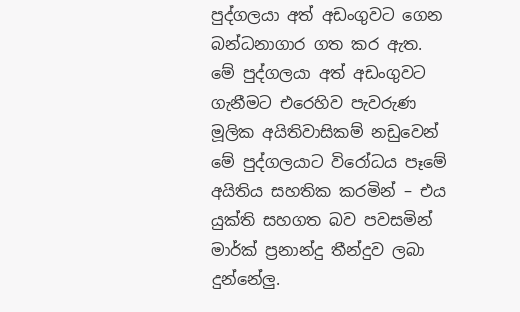පුද්ගලයා අත් අඩංගුවට ගෙන බන්ධනාගාර ගත කර ඇත. මේ පුද්ගලයා අත් අඩංගුවට ගැනීමට එරෙහිව පැවරුණ මූලික අයිතිවාසිකම් නඩුවෙන් මේ පුද්ගලයාට විරෝධය පෑමේ අයිතිය සහතික කරමින් – එය යුක්ති සහගත බව පවසමින් මාර්ක් ප්‍රනාන්දු තීන්දුව ලබා දුන්නේලු.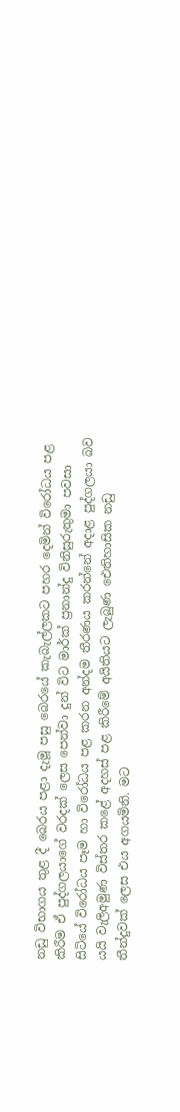නඩු විභාගය තුළ දී බෙරය පළා දැමූ පසු බෙරයේ කැබැල්ලකට පහර දෙමින් විරෝධය පළ කිරීම ඒ පුද්ගලයාගේ වරදක් ලෙස පෙන්වා දුන් විට මාර්ක් ප්‍රනාන්දු විනිසුරුතුමා පවසා සිටියේ විරෝධය පෑම හා විරෝධය පළ කරන අන්දම තීරණය කරන්නේ අදාළ පුද්ගලයා බව යයි වැලිඅමුණ විස්තර කළේ අදහස් පළ කිරීමේ අයිතියට ලැබුණ ඓතිහාසික නඩු තීන්දුවක් ලෙස එය අගයමිනි. මට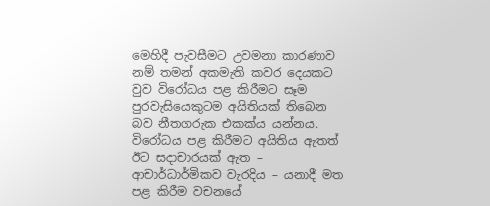මෙහිදී පැවසීමට උවමනා කාරණාව නම් තමන් අකමැති කවර දෙයකට වුව විරෝධය පළ කිරීමට සෑම පුරවැසියෙකුටම අයිතියක් තිබෙන බව නීතගරුක එකක්ය යන්නය.
විරෝධය පළ කිරීමට අයිතිය ඇතත් ඊට සදාචාරයක් ඇත – ආචාර්ධාර්මිකව වැරදිය – යනාදී මත පළ කිරීම වචනයේ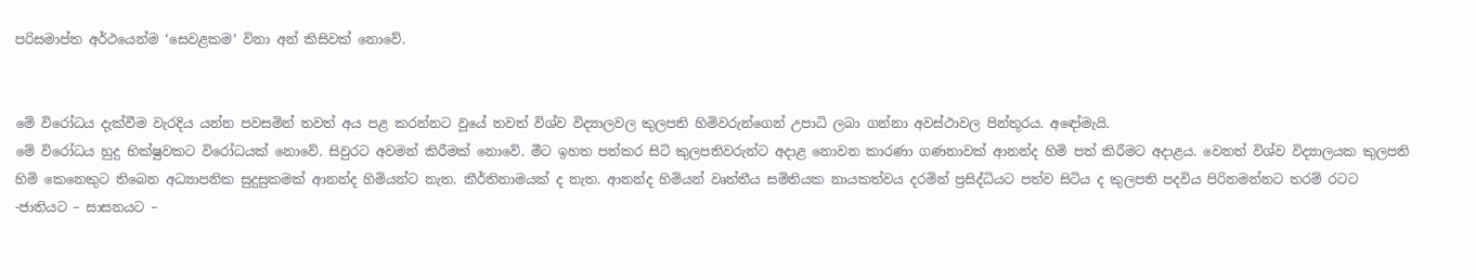පරිසමාප්ත අර්ථයෙන්ම ‘සෙවළකම’ විනා අන් කිසිවක් නොවේ.


මේ විරෝධය දැක්වීම වැරදිය යන්න පවසමින් තවත් අය පළ කරන්නට වූයේ තවත් විශ්ව විද්‍යාලවල කුලපති හිමිවරුන්ගෙන් උපාධි ලබා ගන්නා අවස්ථාවල පින්තූරය. අඳෝමැයි.
මේ විරෝධය හුදු භික්ෂුවකට විරෝධයක් නොවේ. සිවුරට අවමන් කිරීමක් නොවේ. මීට ඉහත පත්කර සිටි කුලපතිවරුන්ට අදාළ නොවන කාරණා ගණනාවක් ආනන්ද හිමි පත් කිරීමට අදාළය. වෙනත් විශ්ව විද්‍යාලයක කුලපති හිමි කෙනෙකුට තිබෙන අධ්‍යාපනික සුදුසුකමක් ආනන්ද හිමියන්ට නැත. කීර්තිනාමයක් ද නැත. ආනන්ද හිමියන් වෘත්තීය සමිතියක නායකත්වය දරමින් ප්‍රසිද්ධියට පත්ව සිටිය ද කුලපති පදවිය පිරිනමන්නට තරම් රටට -ජාතියට – සාසනයට –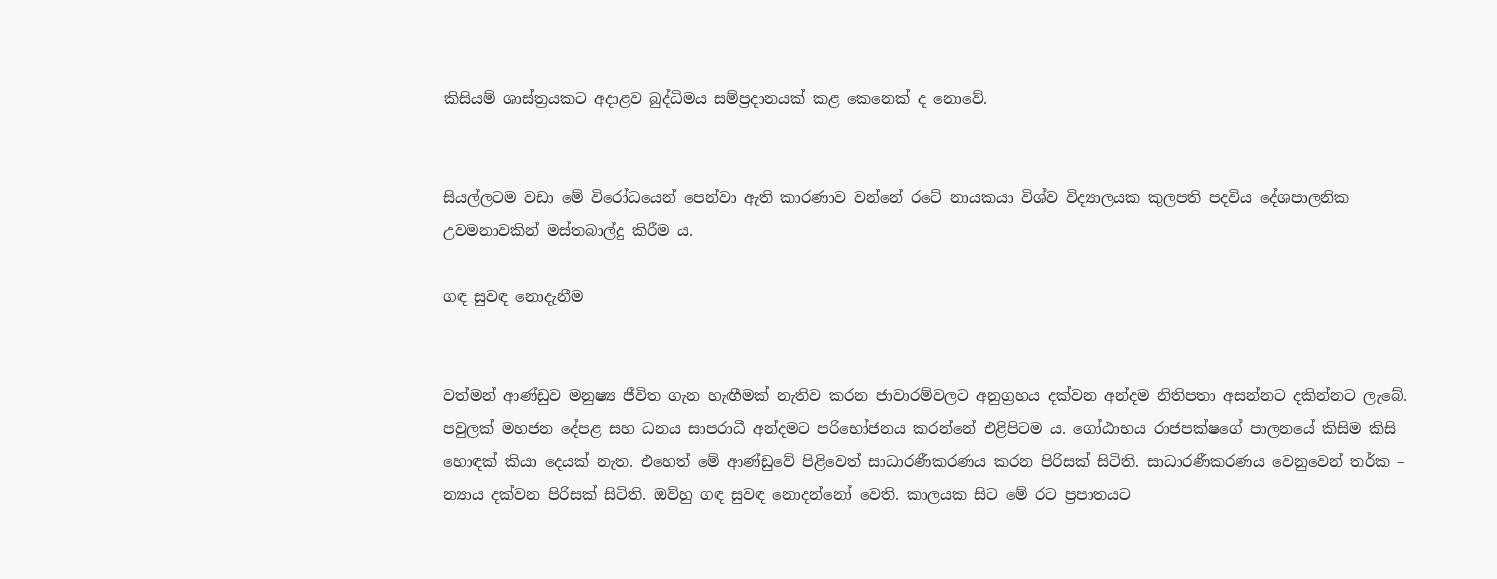කිසියම් ශාස්ත්‍රයකට අදාළව බුද්ධිමය සම්ප්‍රදානයක් කළ කෙනෙක් ද නොවේ.


සියල්ලටම වඩා මේ විරෝධයෙන් පෙන්වා ඇති කාරණාව වන්නේ රටේ නායකයා විශ්ව විද්‍යාලයක කුලපති පදවිය දේශපාලනික උවමනාවකින් මස්තබාල්දු කිරීම ය.

ගඳ සුවඳ නොදැනීම


වත්මන් ආණ්ඩුව මනුෂ්‍ය ජීවිත ගැන හැඟීමක් නැතිව කරන ජාවාරම්වලට අනුග්‍රහය දක්වන අන්දම නිතිපතා අසන්නට දකින්නට ලැබේ. පවුලක් මහජන දේපළ සහ ධනය සාපරාධී අන්දමට පරිභෝජනය කරන්නේ එළිපිටම ය. ගෝඨාභය රාජපක්ෂගේ පාලනයේ කිසිම කිසි හොඳක් කියා දෙයක් නැත. එහෙත් මේ ආණ්ඩුවේ පිළිවෙත් සාධාරණීකරණය කරන පිරිසක් සිටිති. සාධාරණීකරණය වෙනුවෙන් තර්ක – න්‍යාය දක්වන පිරිසක් සිටිති. ඔව්හු ගඳ සුවඳ නොදන්නෝ වෙති. කාලයක සිට මේ රට ප්‍රපාතයට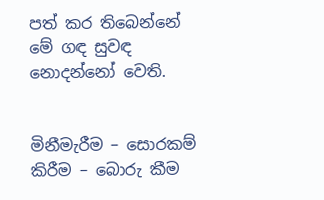පත් කර තිබෙන්නේ මේ ගඳ සුවඳ නොදන්නෝ වෙති.


මිනීමැරීම – සොරකම් කිරීම – බොරු කීම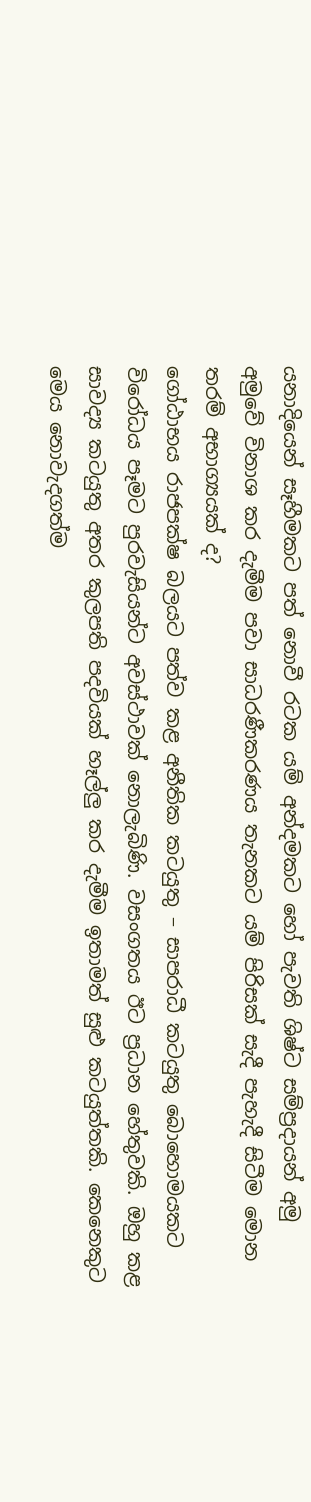යනාදියෙන් සෑහීමකට පත් නොවී රටක යම් අන්දමකට හෝ පැවති ශිෂ්ට සම්ප්‍රදායන් අමු අමුවේ විනාශ කර දැමීම පවා සාධරණීකරණය තැනකට යම් පිරිසක් සැදී පැහැදී සිටීම මොන තරම් අභාග්‍යයක් ද?
ගෝඨාභය රාජපක්ෂ බලයට පත්ව කළ අනීතික කටයුතු – සාපරාධී කටයුතු බොහොමයකට විරෝධය පෑමට පුරවැසියන්ට අවස්ථාවක් නොලැබිණි. වසංගතය ඊට ප්‍රධාන හේතුවකි. ඔහු කළ සාවද්‍ය කටයුතු අතර කුලපති පදවියක් හෑල්ලු කර දැමීම ඉතාමත් සුළු කටයුත්තකි. කෙනෙකුට මෙය නොවැදගත්ම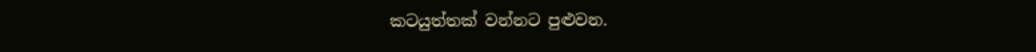කටයුත්තක් වන්නට පුළුවන.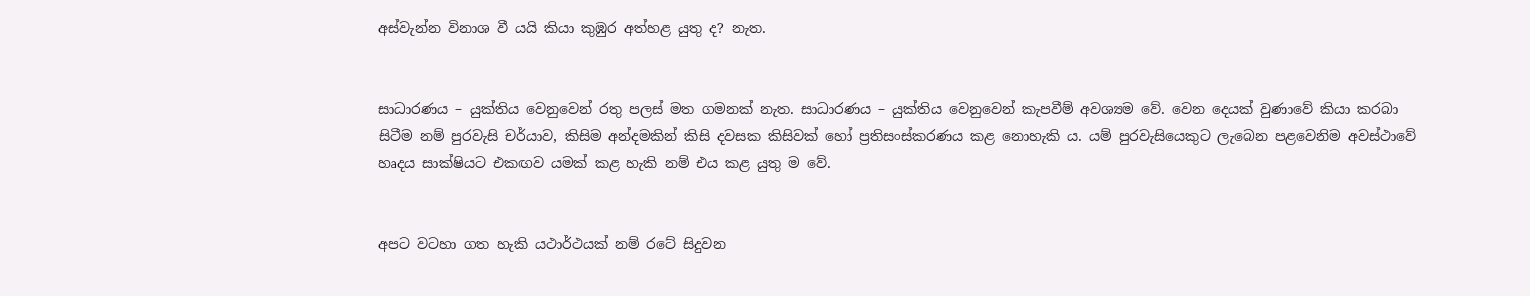අස්වැන්න විනාශ වී යයි කියා කුඹුර අත්හළ යුතු ද? නැත.


සාධාරණය – යුක්තිය වෙනුවෙන් රතු පලස් මත ගමනක් නැත. සාධාරණය – යුක්තිය වෙනුවෙන් කැපවීම් අවශ්‍යම වේ. වෙන දෙයක් වුණාවේ කියා කරබා සිටීම නම් පුරවැසි චර්යාව, කිසිම අන්දමකින් කිසි දවසක කිසිවක් හෝ ප්‍රතිසංස්කරණය කළ නොහැකි ය. යම් පුරවැසියෙකුට ලැබෙන පළවෙනිම අවස්ථාවේ හෘදය සාක්ෂියට එකඟව යමක් කළ හැකි නම් එය කළ යුතු ම වේ.


අපට වටහා ගත හැකි යථාර්ථයක් නම් රටේ සිදුවන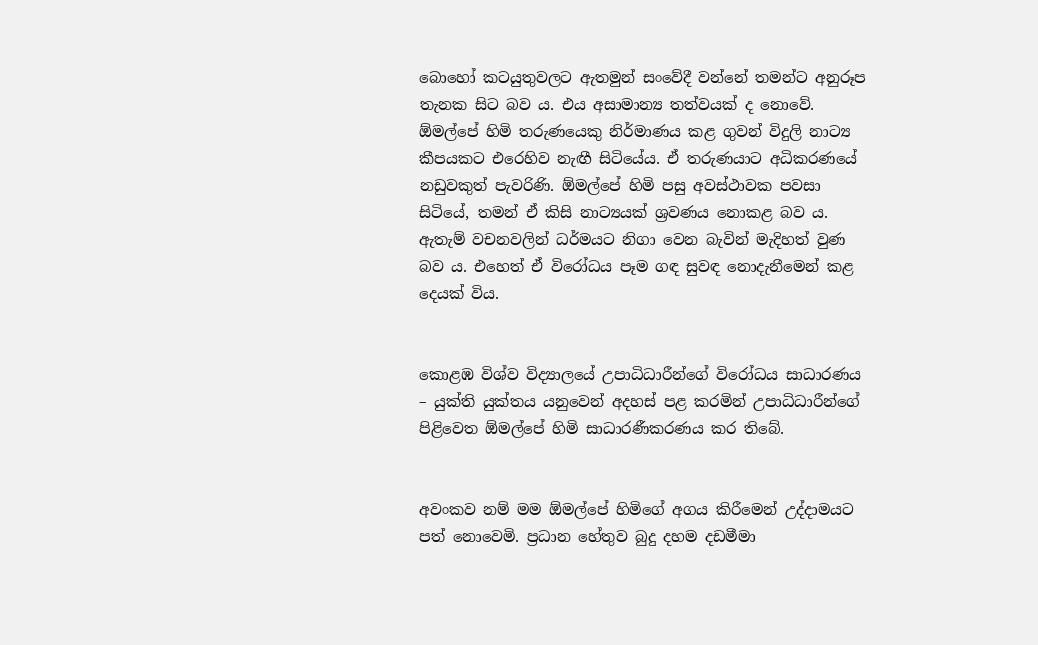බොහෝ කටයුතුවලට ඇතමුන් සංවේදී වන්නේ තමන්ට අනුරූප තැනක සිට බව ය. එය අසාමාන්‍ය තත්වයක් ද නොවේ.
ඕමල්පේ හිමි තරුණයෙකු නිර්මාණය කළ ගුවන් විදුලි නාට්‍ය කීපයකට එරෙහිව නැඟී සිටියේය. ඒ තරුණයාට අධිකරණයේ නඩුවකුත් පැවරිණි. ඕමල්පේ හිමි පසු අවස්ථාවක පවසා සිටියේ, තමන් ඒ කිසි නාට්‍යයක් ශ්‍රවණය නොකළ බව ය. ඇතැම් වචනවලින් ධර්මයට නිගා වෙන බැවින් මැදිහත් වුණ බව ය. එහෙත් ඒ විරෝධය පෑම ගඳ සුවඳ නොදැනීමෙන් කළ දෙයක් විය.


කොළඹ විශ්ව විද්‍යාලයේ උපාධිධාරීන්ගේ විරෝධය සාධාරණය – යුක්ති යුක්තය යනුවෙන් අදහස් පළ කරමින් උපාධිධාරීන්ගේ පිළිවෙත ඕමල්පේ හිමි සාධාරණීකරණය කර තිබේ.


අවංකව නම් මම ඕමල්පේ හිමිගේ අගය කිරීමෙන් උද්දාමයට පත් නොවෙමි. ප්‍රධාන හේතුව බුදු දහම දඩමීමා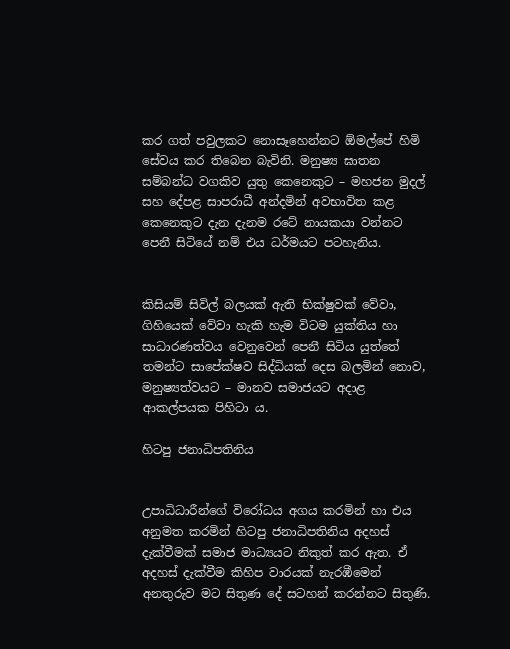කර ගත් පවුලකට නොසෑහෙන්නට ඕමල්පේ හිමි සේවය කර තිබෙන බැවිනි. මනුෂ්‍ය ඝාතන සම්බන්ධ වගකිව යුතු කෙනෙකුට – මහජන මුදල් සහ දේපළ සාපරාධී අන්දමින් අවභාවිත කළ කෙනෙකුට දැන දැනම රටේ නායකයා වන්නට පෙනී සිටියේ නම් එය ධර්මයට පටහැනිය.


කිසියම් සිවිල් බලයක් ඇති භික්ෂුවක් වේවා, ගිහියෙක් වේවා හැකි හැම විටම යුක්තිය හා සාධාරණත්වය වෙනුවෙන් පෙනී සිටිය යුත්තේ තමන්ට සාපේක්ෂව සිද්ධියක් දෙස බලමින් නොව, මනුෂ්‍යත්වයට – මානව සමාජයට අදාළ ආකල්පයක පිහිටා ය.

හිටපු ජනාධිපතිනිය


උපාධිධාරීන්ගේ විරෝධය අගය කරමින් හා එය අනුමත කරමින් හිටපු ජනාධිපතිනිය අදහස් දැක්වීමක් සමාජ මාධ්‍යයට නිකුත් කර ඇත. ඒ අදහස් දැක්වීම කිහිප වාරයක් නැරඹීමෙන් අනතුරුව මට සිතුණ දේ සටහන් කරන්නට සිතුණි.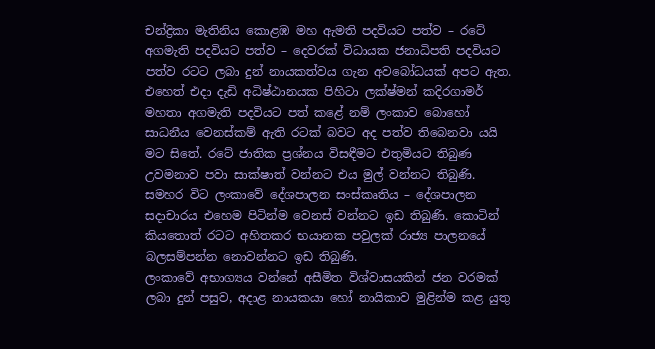චන්ද්‍රිකා මැතිනිය කොළඹ මහ ඇමති පදවියට පත්ව – රටේ අගමැති පදවියට පත්ව – දෙවරක් විධායක ජනාධිපති පදවියට පත්ව රටට ලබා දුන් නායකත්වය ගැන අවබෝධයක් අපට ඇත. එහෙත් එදා දැඩි අධිෂ්ඨානයක පිහිටා ලක්ෂ්මන් කදිරගාමර් මහතා අගමැති පදවියට පත් කළේ නම් ලංකාව බොහෝ සාධනීය වෙනස්කම් ඇති රටක් බවට අද පත්ව තිබෙනවා යයි මට සිතේ. රටේ ජාතික ප්‍රශ්නය විසඳීමට එතුමියට තිබුණ උවමනාව පවා සාක්ෂාත් වන්නට එය මුල් වන්නට තිබුණි. සමහර විට ලංකාවේ දේශපාලන සංස්කෘතිය – දේශපාලන සදාචාරය එහෙම පිටින්ම වෙනස් වන්නට ඉඩ තිබුණි. කොටින් කියතොත් රටට අහිතකර භයානක පවුලක් රාජ්‍ය පාලනයේ බලසම්පන්න නොවන්නට ඉඩ තිබුණි.
ලංකාවේ අභාග්‍යය වන්නේ අසීමිත විශ්වාසයකින් ජන වරමක් ලබා දුන් පසුව, අදාළ නායකයා හෝ නායිකාව මුළින්ම කළ යුතු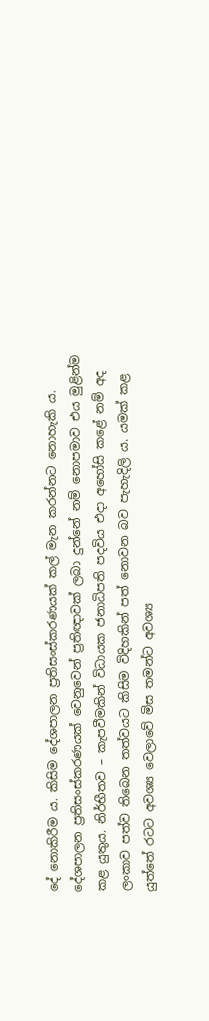දේ නොකිරීම ය. කිසිම දේශපාලන ප්‍රතිසංස්කරණයක් කල් මැන කරන්නට නොහැකි ය. දේශපාලන ප්‍රතිසංස්කරණයක් වෙනුවෙන් ප්‍රතිඥාවක් ලබා දුන්නේ නම් නොපමාව එය මුළින්ම කළ යුතුය. නිර්භීතව – කැපවීමකින් විධායක ජනාධිපති පදවිය එදා අහෝසි කළේ නම් අද ලංකාව පත්ව තිබෙන තත්වයට කිසිම විදිහකින් පත් නොවන බව පැහැදිලි ය. යමක් කළ යුත්තේ රටට අවශ්‍ය වෙලාවේ මිස තමන්ට අවශ්‍ය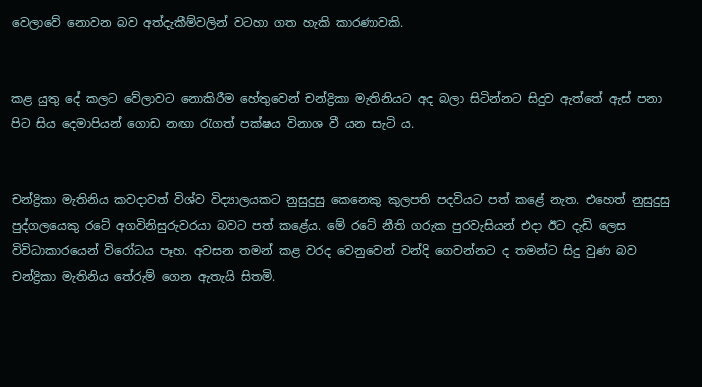වෙලාවේ නොවන බව අත්දැකීම්වලින් වටහා ගත හැකි කාරණාවකි.


කළ යුතු දේ කලට වේලාවට නොකිරීම හේතුවෙන් චන්ද්‍රිකා මැතිනියට අද බලා සිටින්නට සිදුව ඇත්තේ ඇස් පනා පිට සිය දෙමාපියන් ගොඩ නඟා රැගත් පක්ෂය විනාශ වී යන සැටි ය.


චන්ද්‍රිකා මැතිනිය කවදාවත් විශ්ව විද්‍යාලයකට නුසුදුසු කෙනෙකු කුලපති පදවියට පත් කළේ නැත. එහෙත් නුසුදුසු පුද්ගලයෙකු රටේ අගවිනිසුරුවරයා බවට පත් කළේය. මේ රටේ නීති ගරුක පුරවැසියන් එදා ඊට දැඩි ලෙස විවිධාකාරයෙන් විරෝධය පෑහ. අවසන තමන් කළ වරද වෙනුවෙන් වන්දි ගෙවන්නට ද තමන්ට සිදු වුණ බව චන්ද්‍රිකා මැතිනිය තේරුම් ගෙන ඇතැයි සිතමි.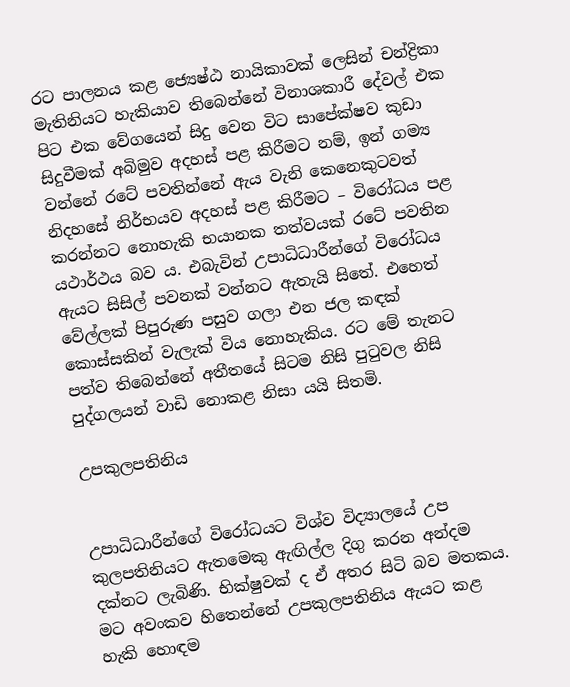රට පාලනය කළ ජ්‍යෙෂ්ඨ නායිකාවක් ලෙසින් චන්ද්‍රිකා මැතිනියට හැකියාව තිබෙන්නේ විනාශකාරී දේවල් එක පිට එක වේගයෙන් සිදු වෙන විට සාපේක්ෂව කුඩා සිදුවීමක් අබිමුව අදහස් පළ කිරීමට නම්, ඉන් ගම්‍ය වන්නේ රටේ පවතින්නේ ඇය වැනි කෙනෙකුටවත් නිදහසේ නිර්භයව අදහස් පළ කිරීමට – විරෝධය පළ කරන්නට නොහැකි භයානක තත්වයක් රටේ පවතින යථාර්ථය බව ය. එබැවින් උපාධිධාරීන්ගේ විරෝධය ඇයට සිසිල් පවනක් වන්නට ඇතැයි සිතේ. එහෙත් වේල්ලක් පිපුරුණ පසුව ගලා එන ජල කඳක් කොස්සකින් වැලැක් විය නොහැකිය. රට මේ තැනට පත්ව තිබෙන්නේ අතීතයේ සිටම නිසි පුටුවල නිසි පුද්ගලයන් වාඩි නොකළ නිසා යයි සිතමි.

උපකුලපතිනිය


උපාධිධාරීන්ගේ විරෝධයට විශ්ව විද්‍යාලයේ උප කුලපතිනියට ඇතමෙකු ඇඟිල්ල දිගු කරන අන්දම දක්නට ලැබිණි. භික්ෂුවක් ද ඒ අතර සිටි බව මතකය. මට අවංකව හිතෙන්නේ උපකුලපතිනිය ඇයට කළ හැකි හොඳම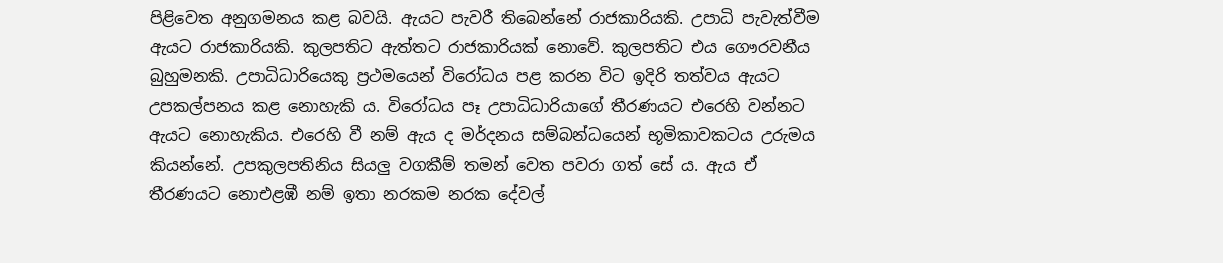පිළිවෙත අනුගමනය කළ බවයි. ඇයට පැවරී තිබෙන්නේ රාජකාරියකි. උපාධි පැවැත්වීම ඇයට රාජකාරියකි. කුලපතිට ඇත්තට රාජකාරියක් නොවේ. කුලපතිට එය ගෞරවනීය බුහුමනකි. උපාධිධාරියෙකු ප්‍රථමයෙන් විරෝධය පළ කරන විට ඉදිරි තත්වය ඇයට උපකල්පනය කළ නොහැකි ය. විරෝධය පෑ උපාධිධාරියාගේ තීරණයට එරෙහි වන්නට ඇයට නොහැකිය. එරෙහි වී නම් ඇය ද මර්දනය සම්බන්ධයෙන් භූමිකාවකටය උරුමය කියන්නේ. උපකුලපතිනිය සියලු වගකීම් තමන් වෙත පවරා ගත් සේ ය. ඇය ඒ තීරණයට නොඑළඹී නම් ඉතා නරකම නරක දේවල්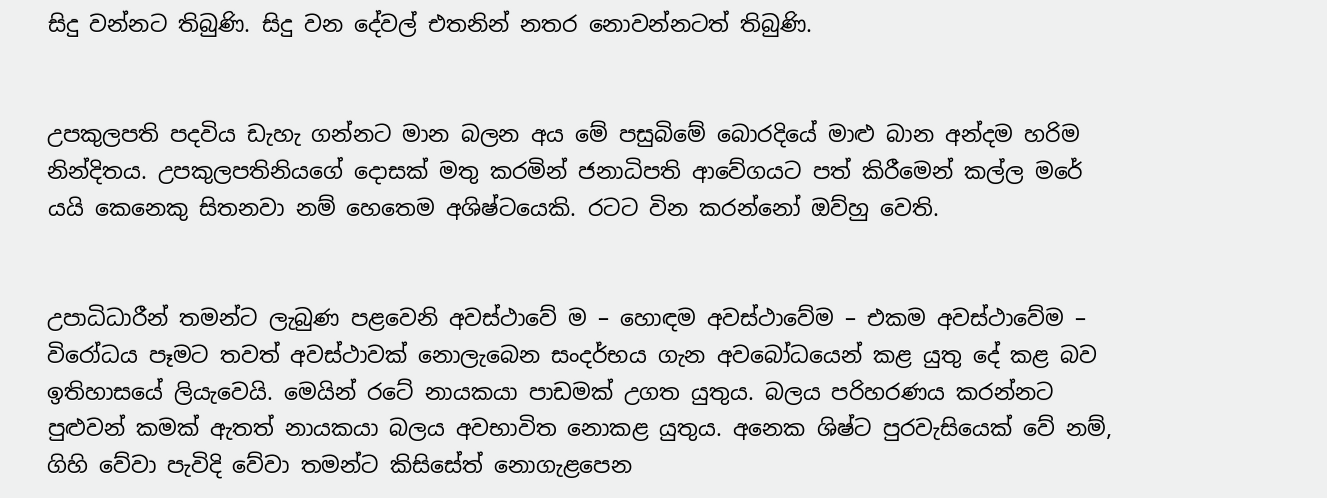සිදු වන්නට තිබුණි. සිදු වන දේවල් එතනින් නතර නොවන්නටත් තිබුණි.


උපකුලපති පදවිය ඩැහැ ගන්නට මාන බලන අය මේ පසුබිමේ බොරදියේ මාළු බාන අන්දම හරිම නින්දිතය. උපකුලපතිනියගේ දොසක් මතු කරමින් ජනාධිපති ආවේගයට පත් කිරීමෙන් කල්ල මරේ යයි කෙනෙකු සිතනවා නම් හෙතෙම අශිෂ්ටයෙකි. රටට වින කරන්නෝ ඔව්හු වෙති.


උපාධිධාරීන් තමන්ට ලැබුණ පළවෙනි අවස්ථාවේ ම – හොඳම අවස්ථාවේම – එකම අවස්ථාවේම – විරෝධය පෑමට තවත් අවස්ථාවක් නොලැබෙන සංදර්භය ගැන අවබෝධයෙන් කළ යුතු දේ කළ බව ඉතිහාසයේ ලියැවෙයි. මෙයින් රටේ නායකයා පාඩමක් උගත යුතුය. බලය පරිහරණය කරන්නට පුළුවන් කමක් ඇතත් නායකයා බලය අවභාවිත නොකළ යුතුය. අනෙක ශිෂ්ට පුරවැසියෙක් වේ නම්, ගිහි වේවා පැවිදි වේවා තමන්ට කිසිසේත් නොගැළපෙන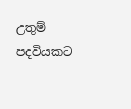උතුම් පදවියකට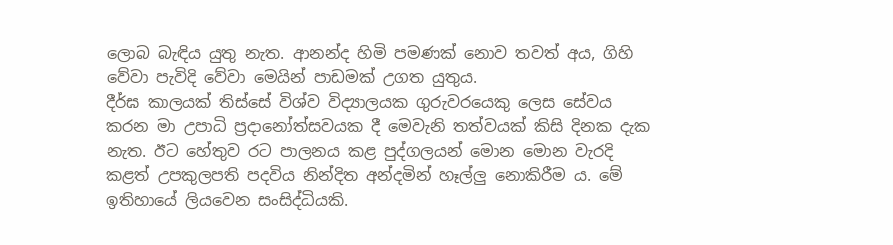ලොබ බැඳිය යුතු නැත. ආනන්ද හිමි පමණක් නොව තවත් අය, ගිහි වේවා පැවිදි වේවා මෙයින් පාඩමක් උගත යුතුය.
දීර්ඝ කාලයක් තිස්සේ විශ්ව විද්‍යාලයක ගුරුවරයෙකු ලෙස සේවය කරන මා උපාධි ප්‍රදානෝත්සවයක දී මෙවැනි තත්වයක් කිසි දිනක දැක නැත. ඊට හේතුව රට පාලනය කළ පුද්ගලයන් මොන මොන වැරදි කළත් උපකුලපති පදවිය නින්දිත අන්දමින් හෑල්ලු නොකිරීම ය. මේ ඉතිහායේ ලියවෙන සංසිද්ධියකි.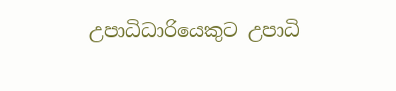උපාධිධාරියෙකුට උපාධි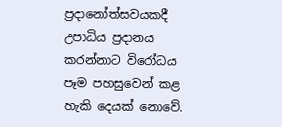ප්‍රදානෝත්සවයකදී උපාධිය ප්‍රදානය කරන්නාට විරෝධය පෑම පහසුවෙන් කළ හැකි දෙයක් නොවේ.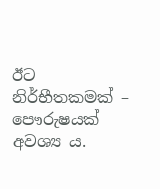ඊට නිර්භීතකමක් – පෞරුෂයක් අවශ්‍ය ය.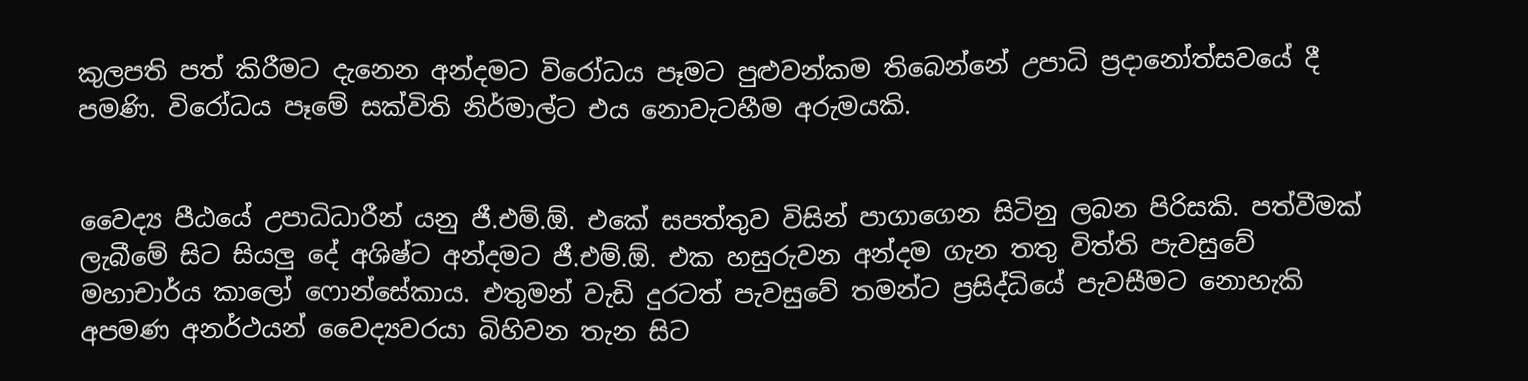කුලපති පත් කිරීමට දැනෙන අන්දමට විරෝධය පෑමට පුළුවන්කම තිබෙන්නේ උපාධි ප්‍රදානෝත්සවයේ දී පමණි. විරෝධය පෑමේ සක්විති නිර්මාල්ට එය නොවැටහීම අරුමයකි.


වෛද්‍ය පීඨයේ උපාධිධාරීන් යනු ජී.එම්.ඕ. එකේ සපත්තුව විසින් පාගාගෙන සිටිනු ලබන පිරිසකි. පත්වීමක් ලැබීමේ සිට සියලු දේ අශිෂ්ට අන්දමට ජී.එම්.ඕ. එක හසුරුවන අන්දම ගැන තතු විත්ති පැවසුවේ මහාචාර්ය කාලෝ ෆොන්සේකාය. එතුමන් වැඩි දුරටත් පැවසුවේ තමන්ට ප්‍රසිද්ධියේ පැවසීමට නොහැකි අපමණ අනර්ථයන් වෛද්‍යවරයා බිහිවන තැන සිට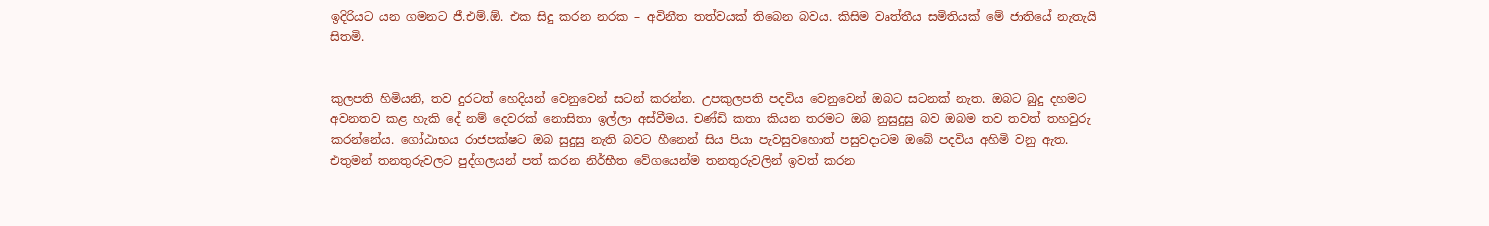ඉදිරියට යන ගමනට ජී.එම්.ඕ. එක සිදු කරන නරක – අවිනීත තත්වයක් තිබෙන බවය. කිසිම වෘත්තීය සමිතියක් මේ ජාතියේ නැතැයි සිතමි.


කුලපති හිමියනි, තව දුරටත් හෙදියන් වෙනුවෙන් සටන් කරන්න. උපකුලපති පදවිය වෙනුවෙන් ඔබට සටනක් නැත. ඔබට බුදු දහමට අවනතව කළ හැකි දේ නම් දෙවරක් නොසිතා ඉල්ලා අස්වීමය. චණ්ඩි කතා කියන තරමට ඔබ නුසුදුසු බව ඔබම තව තවත් තහවුරු කරන්නේය. ගෝඨාභය රාජපක්ෂට ඔබ සුදුසු නැති බවට හීනෙන් සිය පියා පැවසුවහොත් පසුවදාටම ඔබේ පදවිය අහිමි වනු ඇත. එතුමන් තනතුරුවලට පුද්ගලයන් පත් කරන නිර්භීත වේගයෙන්ම තනතුරුවලින් ඉවත් කරන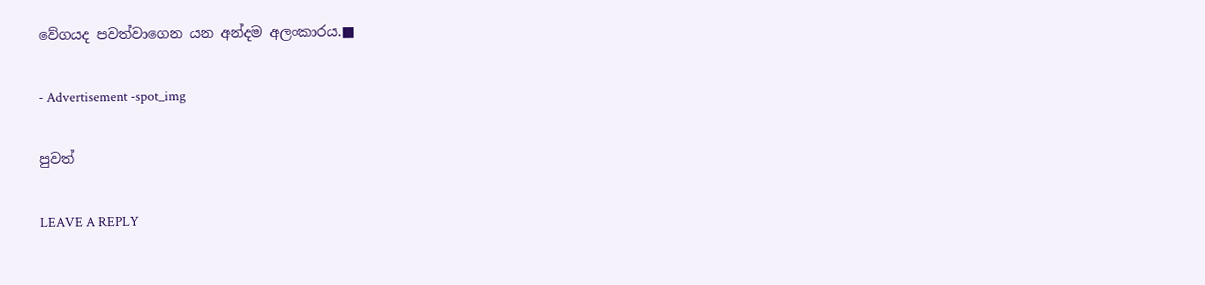වේගයද පවත්වාගෙන යන අන්දම අලංකාරය.■

- Advertisement -spot_img

පුවත්

LEAVE A REPLY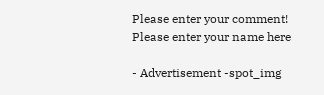Please enter your comment!
Please enter your name here

- Advertisement -spot_img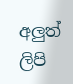අලුත් ලිපි